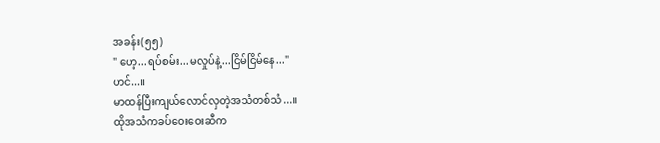အခန်း(၅၅)
" ဟေ့...ရပ်စမ်း...မလှုပ်နဲ့...ငြိမ်ငြိမ်နေ..."
ဟင်...။
မာထန်ပြီးကျယ်လောင်လှတဲ့အသံတစ်သံ...။
ထိုအသံကခပ်ဝေးဝေးဆီက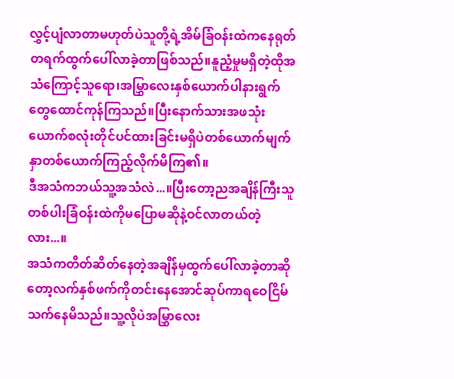လွှင့်ပျံလာတာမဟုတ်ပဲသူတို့ရဲ့အိမ်ခြံဝန်းထဲကနေရုတ်တရက်ထွက်ပေါ်လာခဲ့တာဖြစ်သည်။နူညံ့မှုမရှိတဲ့ထိုအသံကြောင့်သူရော၊အမြွှာလေးနှစ်ယောက်ပါနားရွက်တွေထောင်ကုန်ကြသည်။ပြီးနောက်သားအဖသုံးယောက်စလုံးတိုင်ပင်ထားခြင်းမရှိပဲတစ်ယောက်မျက်နှာတစ်ယောက်ကြည့်လိုက်မိကြ၏။
ဒီအသံကဘယ်သူ့အသံလဲ...။ပြီးတော့ညအချိန်ကြီးသူတစ်ပါးခြံဝန်းထဲကိုမပြောမဆိုနဲ့ဝင်လာတယ်တဲ့လား...။
အသံကတိတ်ဆိတ်နေတဲ့အချိန်မှထွက်ပေါ်လာခဲ့တာဆိုတော့လက်နှစ်ဖက်ကိုတင်းနေအောင်ဆုပ်ကာရဝေငြိမ်သက်နေမိသည်။သူ့လိုပဲအမြွှာလေး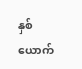နှစ်ယောက်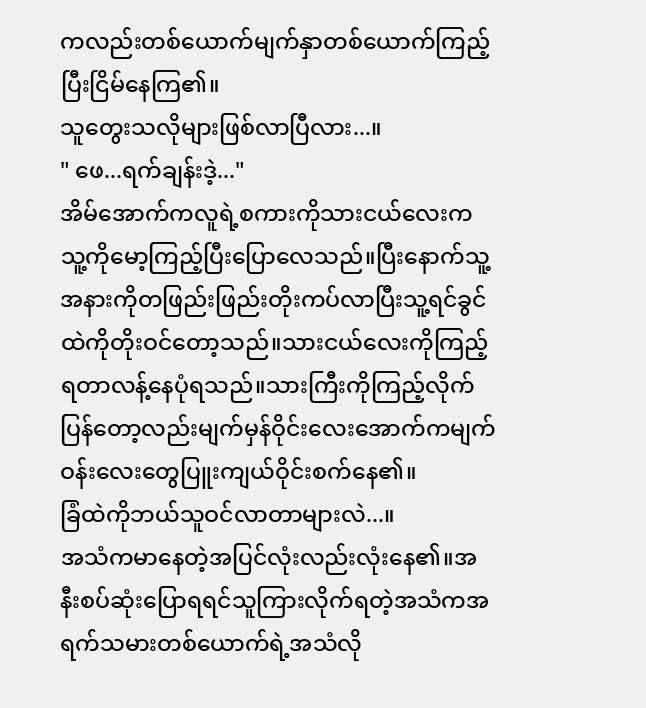ကလည်းတစ်ယောက်မျက်နှာတစ်ယောက်ကြည့်ပြီးငြိမ်နေကြ၏။
သူတွေးသလိုများဖြစ်လာပြီလား...။
" ဖေ...ရက်ချန်းဒဲ့..."
အိမ်အောက်ကလူရဲ့စကားကိုသားငယ်လေးကသူ့ကိုမော့ကြည့်ပြီးပြောလေသည်။ပြီးနောက်သူ့အနားကိုတဖြည်းဖြည်းတိုးကပ်လာပြီးသူ့ရင်ခွင်ထဲကိုတိုးဝင်တော့သည်။သားငယ်လေးကိုကြည့်ရတာလန့်နေပုံရသည်။သားကြီးကိုကြည့်လိုက်ပြန်တော့လည်းမျက်မှန်ဝိုင်းလေးအောက်ကမျက်ဝန်းလေးတွေပြူးကျယ်ဝိုင်းစက်နေ၏။
ခြံထဲကိုဘယ်သူဝင်လာတာများလဲ...။
အသံကမာနေတဲ့အပြင်လုံးလည်းလုံးနေ၏။အနီးစပ်ဆုံးပြောရရင်သူကြားလိုက်ရတဲ့အသံကအရက်သမားတစ်ယောက်ရဲ့အသံလို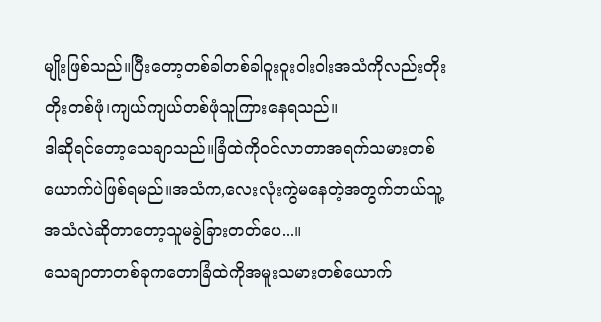မျိုးဖြစ်သည်။ပြီးတော့တစ်ခါတစ်ခါဝူးဝူးဝါးဝါးအသံကိုလည်းတိုးတိုးတစ်ဖုံ၊ကျယ်ကျယ်တစ်ဖုံသူကြားနေရသည်။
ဒါဆိုရင်တော့သေချာသည်။ခြံထဲကိုဝင်လာတာအရက်သမားတစ်ယောက်ပဲဖြစ်ရမည်။အသံက,လေးလုံးကွဲမနေတဲ့အတွက်ဘယ်သူ့အသံလဲဆိုတာတော့သူမခွဲခြားတတ်ပေ...။
သေချာတာတစ်ခုကတောခြံထဲကိုအမူးသမားတစ်ယောက်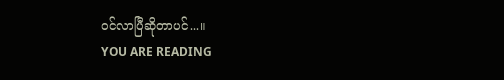ဝင်လာပြီဆိုတာပင်...။
YOU ARE READING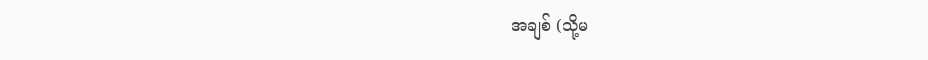အချစ် (သို့မ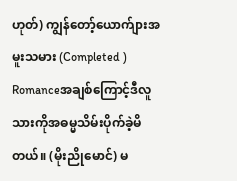ဟုတ်) ကျွန်တော့်ယောက်ျားအမူးသမား (Completed )
Romanceအချစ်ကြောင့်ဒီလူသားကိုအဓမ္မသိမ်းပိုက်ခဲ့မိတယ်။ (မိုးညိုမောင်) မ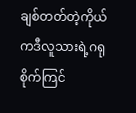ချစ်တတ်တဲ့ကိုယ်ကဒီလူသားရဲ့ဂရုစိုက်ကြင်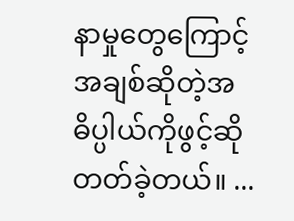နာမှုတွေကြောင့်အချစ်ဆိုတဲ့အဓိပ္ပါယ်ကိုဖွင့်ဆိုတတ်ခဲ့တယ်။ ...